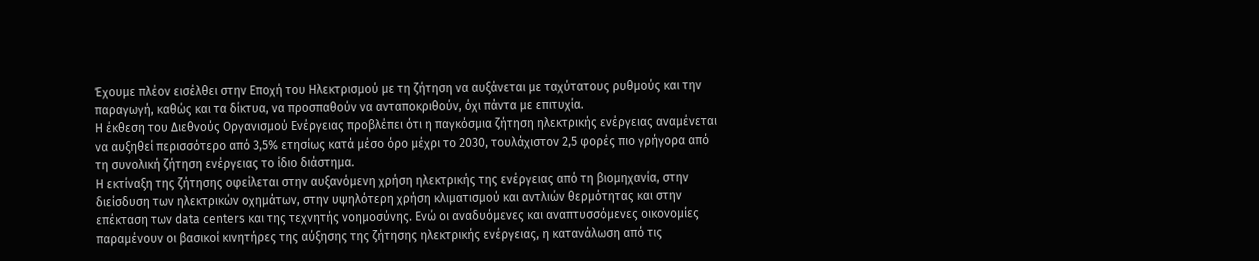Έχουμε πλέον εισέλθει στην Εποχή του Ηλεκτρισμού με τη ζήτηση να αυξάνεται με ταχύτατους ρυθμούς και την παραγωγή, καθώς και τα δίκτυα, να προσπαθούν να ανταποκριθούν, όχι πάντα με επιτυχία.
Η έκθεση του Διεθνούς Οργανισμού Ενέργειας προβλέπει ότι η παγκόσμια ζήτηση ηλεκτρικής ενέργειας αναμένεται να αυξηθεί περισσότερο από 3,5% ετησίως κατά μέσο όρο μέχρι το 2030, τουλάχιστον 2,5 φορές πιο γρήγορα από τη συνολική ζήτηση ενέργειας το ίδιο διάστημα.
Η εκτίναξη της ζήτησης οφείλεται στην αυξανόμενη χρήση ηλεκτρικής της ενέργειας από τη βιομηχανία, στην διείσδυση των ηλεκτρικών οχημάτων, στην υψηλότερη χρήση κλιματισμού και αντλιών θερμότητας και στην επέκταση των data centers και της τεχνητής νοημοσύνης. Ενώ οι αναδυόμενες και αναπτυσσόμενες οικονομίες παραμένουν οι βασικοί κινητήρες της αύξησης της ζήτησης ηλεκτρικής ενέργειας, η κατανάλωση από τις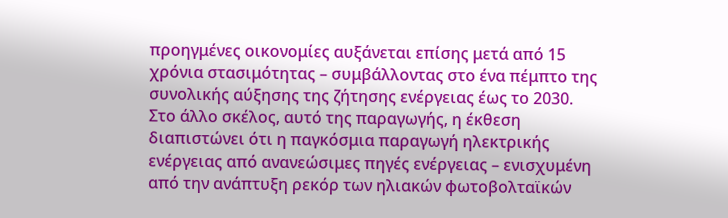προηγμένες οικονομίες αυξάνεται επίσης μετά από 15 χρόνια στασιμότητας – συμβάλλοντας στο ένα πέμπτο της συνολικής αύξησης της ζήτησης ενέργειας έως το 2030.
Στο άλλο σκέλος, αυτό της παραγωγής, η έκθεση διαπιστώνει ότι η παγκόσμια παραγωγή ηλεκτρικής ενέργειας από ανανεώσιμες πηγές ενέργειας – ενισχυμένη από την ανάπτυξη ρεκόρ των ηλιακών φωτοβολταϊκών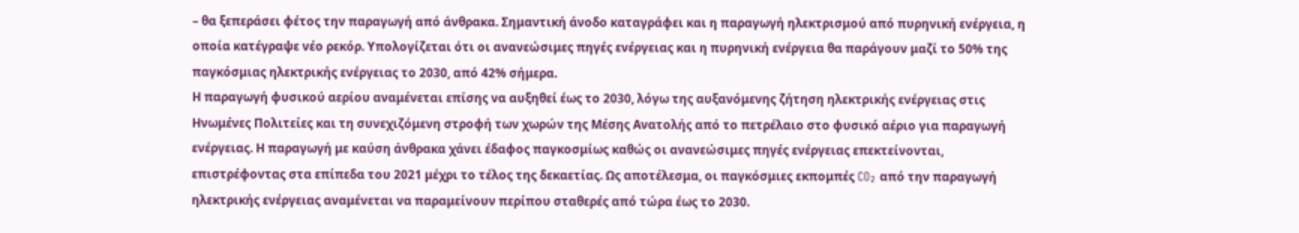– θα ξεπεράσει φέτος την παραγωγή από άνθρακα. Σημαντική άνοδο καταγράφει και η παραγωγή ηλεκτρισμού από πυρηνική ενέργεια, η οποία κατέγραψε νέο ρεκόρ. Υπολογίζεται ότι οι ανανεώσιμες πηγές ενέργειας και η πυρηνική ενέργεια θα παράγουν μαζί το 50% της παγκόσμιας ηλεκτρικής ενέργειας το 2030, από 42% σήμερα.
Η παραγωγή φυσικού αερίου αναμένεται επίσης να αυξηθεί έως το 2030, λόγω της αυξανόμενης ζήτηση ηλεκτρικής ενέργειας στις Ηνωμένες Πολιτείες και τη συνεχιζόμενη στροφή των χωρών της Μέσης Ανατολής από το πετρέλαιο στο φυσικό αέριο για παραγωγή ενέργειας. Η παραγωγή με καύση άνθρακα χάνει έδαφος παγκοσμίως καθώς οι ανανεώσιμες πηγές ενέργειας επεκτείνονται, επιστρέφοντας στα επίπεδα του 2021 μέχρι το τέλος της δεκαετίας. Ως αποτέλεσμα, οι παγκόσμιες εκπομπές CO₂ από την παραγωγή ηλεκτρικής ενέργειας αναμένεται να παραμείνουν περίπου σταθερές από τώρα έως το 2030.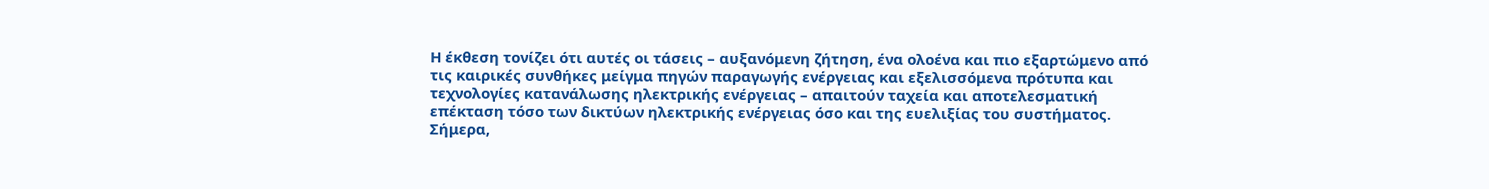Η έκθεση τονίζει ότι αυτές οι τάσεις – αυξανόμενη ζήτηση, ένα ολοένα και πιο εξαρτώμενο από τις καιρικές συνθήκες μείγμα πηγών παραγωγής ενέργειας και εξελισσόμενα πρότυπα και τεχνολογίες κατανάλωσης ηλεκτρικής ενέργειας – απαιτούν ταχεία και αποτελεσματική επέκταση τόσο των δικτύων ηλεκτρικής ενέργειας όσο και της ευελιξίας του συστήματος. Σήμερα,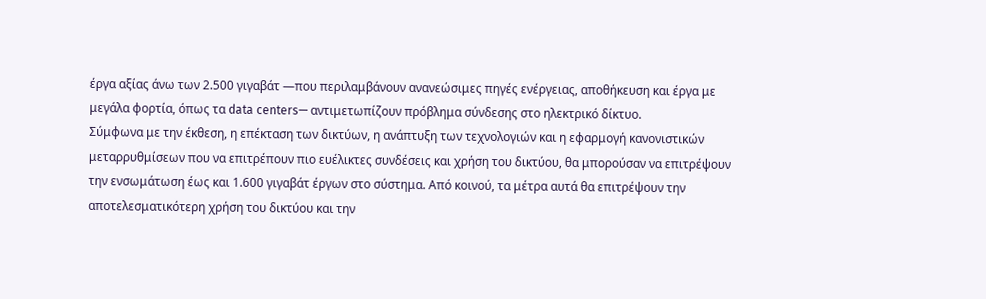έργα αξίας άνω των 2.500 γιγαβάτ —που περιλαμβάνουν ανανεώσιμες πηγές ενέργειας, αποθήκευση και έργα με μεγάλα φορτία, όπως τα data centers— αντιμετωπίζουν πρόβλημα σύνδεσης στο ηλεκτρικό δίκτυο.
Σύμφωνα με την έκθεση, η επέκταση των δικτύων, η ανάπτυξη των τεχνολογιών και η εφαρμογή κανονιστικών μεταρρυθμίσεων που να επιτρέπουν πιο ευέλικτες συνδέσεις και χρήση του δικτύου, θα μπορούσαν να επιτρέψουν την ενσωμάτωση έως και 1.600 γιγαβάτ έργων στο σύστημα. Από κοινού, τα μέτρα αυτά θα επιτρέψουν την αποτελεσματικότερη χρήση του δικτύου και την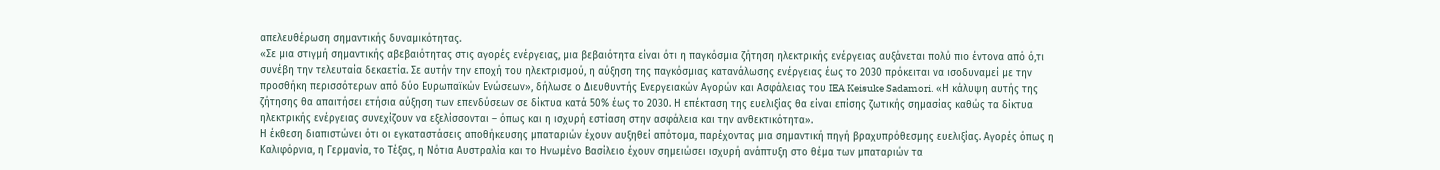απελευθέρωση σημαντικής δυναμικότητας.
«Σε μια στιγμή σημαντικής αβεβαιότητας στις αγορές ενέργειας, μια βεβαιότητα είναι ότι η παγκόσμια ζήτηση ηλεκτρικής ενέργειας αυξάνεται πολύ πιο έντονα από ό,τι συνέβη την τελευταία δεκαετία. Σε αυτήν την εποχή του ηλεκτρισμού, η αύξηση της παγκόσμιας κατανάλωσης ενέργειας έως το 2030 πρόκειται να ισοδυναμεί με την προσθήκη περισσότερων από δύο Ευρωπαϊκών Ενώσεων», δήλωσε ο Διευθυντής Ενεργειακών Αγορών και Ασφάλειας του IEA Keisuke Sadamori. «Η κάλυψη αυτής της ζήτησης θα απαιτήσει ετήσια αύξηση των επενδύσεων σε δίκτυα κατά 50% έως το 2030. Η επέκταση της ευελιξίας θα είναι επίσης ζωτικής σημασίας καθώς τα δίκτυα ηλεκτρικής ενέργειας συνεχίζουν να εξελίσσονται – όπως και η ισχυρή εστίαση στην ασφάλεια και την ανθεκτικότητα».
Η έκθεση διαπιστώνει ότι οι εγκαταστάσεις αποθήκευσης μπαταριών έχουν αυξηθεί απότομα, παρέχοντας μια σημαντική πηγή βραχυπρόθεσμης ευελιξίας. Αγορές όπως η Καλιφόρνια, η Γερμανία, το Τέξας, η Νότια Αυστραλία και το Ηνωμένο Βασίλειο έχουν σημειώσει ισχυρή ανάπτυξη στο θέμα των μπαταριών τα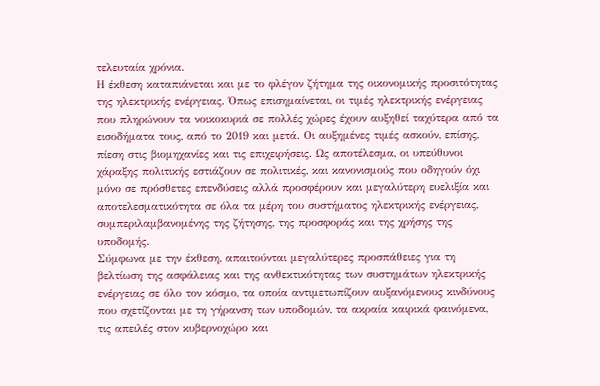τελευταία χρόνια.
Η έκθεση καταπιάνεται και με το φλέγον ζήτημα της οικονομικής προσιτότητας της ηλεκτρικής ενέργειας. Όπως επισημαίνεται, οι τιμές ηλεκτρικής ενέργειας που πληρώνουν τα νοικοκυριά σε πολλές χώρες έχουν αυξηθεί ταχύτερα από τα εισοδήματα τους, από το 2019 και μετά. Οι αυξημένες τιμές ασκούν, επίσης, πίεση στις βιομηχανίες και τις επιχειρήσεις. Ως αποτέλεσμα, οι υπεύθυνοι χάραξης πολιτικής εστιάζουν σε πολιτικές, και κανονισμούς που οδηγούν όχι μόνο σε πρόσθετες επενδύσεις αλλά προσφέρουν και μεγαλύτερη ευελιξία και αποτελεσματικότητα σε όλα τα μέρη του συστήματος ηλεκτρικής ενέργειας, συμπεριλαμβανομένης της ζήτησης, της προσφοράς και της χρήσης της υποδομής.
Σύμφωνα με την έκθεση, απαιτούνται μεγαλύτερες προσπάθειες για τη βελτίωση της ασφάλειας και της ανθεκτικότητας των συστημάτων ηλεκτρικής ενέργειας σε όλο τον κόσμο, τα οποία αντιμετωπίζουν αυξανόμενους κινδύνους που σχετίζονται με τη γήρανση των υποδομών, τα ακραία καιρικά φαινόμενα, τις απειλές στον κυβερνοχώρο και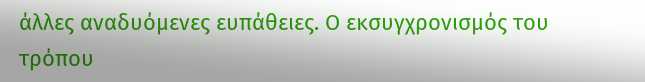άλλες αναδυόμενες ευπάθειες. Ο εκσυγχρονισμός του τρόπου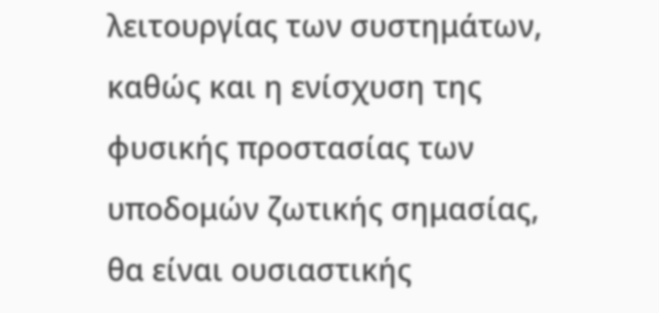λειτουργίας των συστημάτων, καθώς και η ενίσχυση της φυσικής προστασίας των υποδομών ζωτικής σημασίας, θα είναι ουσιαστικής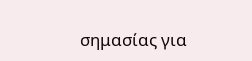σημασίας για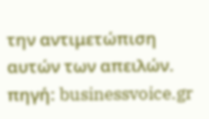την αντιμετώπιση αυτών των απειλών.
πηγή: businessvoice.gr